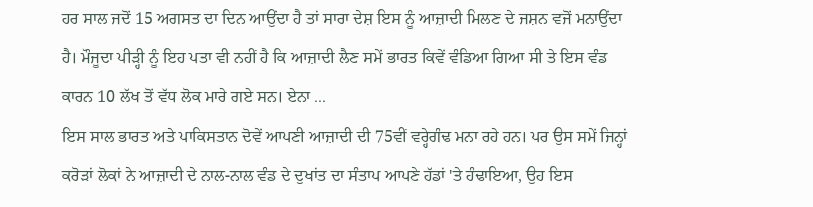ਹਰ ਸਾਲ ਜਦੋਂ 15 ਅਗਸਤ ਦਾ ਦਿਨ ਆਉਂਦਾ ਹੈ ਤਾਂ ਸਾਰਾ ਦੇਸ਼ ਇਸ ਨੂੰ ਆਜ਼ਾਦੀ ਮਿਲਣ ਦੇ ਜਸ਼ਨ ਵਜੋਂ ਮਨਾਉਂਦਾ ਹੈ। ਮੌਜੂਦਾ ਪੀੜ੍ਹੀ ਨੂੰ ਇਹ ਪਤਾ ਵੀ ਨਹੀਂ ਹੈ ਕਿ ਆਜ਼ਾਦੀ ਲੈਣ ਸਮੇਂ ਭਾਰਤ ਕਿਵੇਂ ਵੰਡਿਆ ਗਿਆ ਸੀ ਤੇ ਇਸ ਵੰਡ ਕਾਰਨ 10 ਲੱਖ ਤੋਂ ਵੱਧ ਲੋਕ ਮਾਰੇ ਗਏ ਸਨ। ਏਨਾ ...
ਇਸ ਸਾਲ ਭਾਰਤ ਅਤੇ ਪਾਕਿਸਤਾਨ ਦੋਵੇਂ ਆਪਣੀ ਆਜ਼ਾਦੀ ਦੀ 75ਵੀਂ ਵਰ੍ਹੇਗੰਢ ਮਨਾ ਰਹੇ ਹਨ। ਪਰ ਉਸ ਸਮੇਂ ਜਿਨ੍ਹਾਂ ਕਰੋੜਾਂ ਲੋਕਾਂ ਨੇ ਆਜ਼ਾਦੀ ਦੇ ਨਾਲ-ਨਾਲ ਵੰਡ ਦੇ ਦੁਖਾਂਤ ਦਾ ਸੰਤਾਪ ਆਪਣੇ ਹੱਡਾਂ 'ਤੇ ਹੰਢਾਇਆ, ਉਹ ਇਸ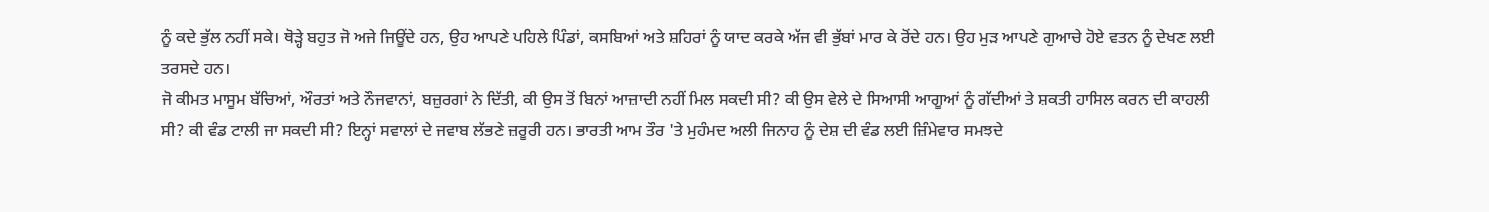ਨੂੰ ਕਦੇ ਭੁੱਲ ਨਹੀਂ ਸਕੇ। ਥੋੜ੍ਹੇ ਬਹੁਤ ਜੋ ਅਜੇ ਜਿਊਂਦੇ ਹਨ, ਉਹ ਆਪਣੇ ਪਹਿਲੇ ਪਿੰਡਾਂ, ਕਸਬਿਆਂ ਅਤੇ ਸ਼ਹਿਰਾਂ ਨੂੰ ਯਾਦ ਕਰਕੇ ਅੱਜ ਵੀ ਭੁੱਬਾਂ ਮਾਰ ਕੇ ਰੋਂਦੇ ਹਨ। ਉਹ ਮੁੜ ਆਪਣੇ ਗੁਆਚੇ ਹੋਏ ਵਤਨ ਨੂੰ ਦੇਖਣ ਲਈ ਤਰਸਦੇ ਹਨ।
ਜੋ ਕੀਮਤ ਮਾਸੂਮ ਬੱਚਿਆਂ, ਔਰਤਾਂ ਅਤੇ ਨੌਜਵਾਨਾਂ, ਬਜ਼ੁਰਗਾਂ ਨੇ ਦਿੱਤੀ, ਕੀ ਉਸ ਤੋਂ ਬਿਨਾਂ ਆਜ਼ਾਦੀ ਨਹੀਂ ਮਿਲ ਸਕਦੀ ਸੀ? ਕੀ ਉਸ ਵੇਲੇ ਦੇ ਸਿਆਸੀ ਆਗੂਆਂ ਨੂੰ ਗੱਦੀਆਂ ਤੇ ਸ਼ਕਤੀ ਹਾਸਿਲ ਕਰਨ ਦੀ ਕਾਹਲੀ ਸੀ? ਕੀ ਵੰਡ ਟਾਲੀ ਜਾ ਸਕਦੀ ਸੀ? ਇਨ੍ਹਾਂ ਸਵਾਲਾਂ ਦੇ ਜਵਾਬ ਲੱਭਣੇ ਜ਼ਰੂਰੀ ਹਨ। ਭਾਰਤੀ ਆਮ ਤੌਰ 'ਤੇ ਮੁਹੰਮਦ ਅਲੀ ਜਿਨਾਹ ਨੂੰ ਦੇਸ਼ ਦੀ ਵੰਡ ਲਈ ਜ਼ਿੰਮੇਵਾਰ ਸਮਝਦੇ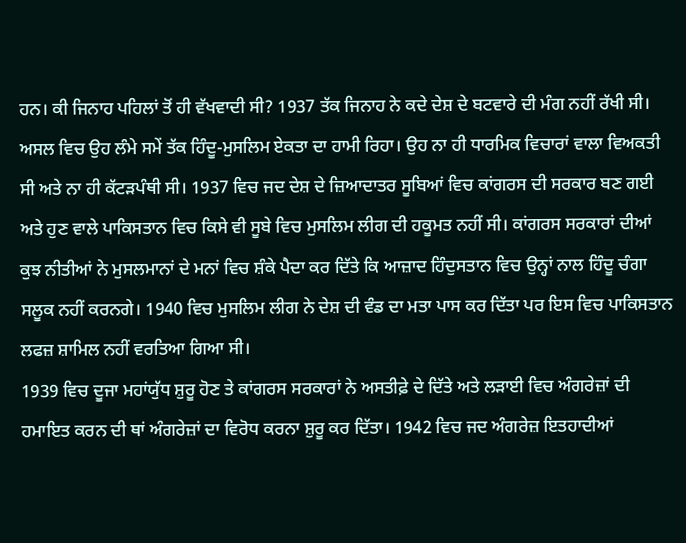ਹਨ। ਕੀ ਜਿਨਾਹ ਪਹਿਲਾਂ ਤੋਂ ਹੀ ਵੱਖਵਾਦੀ ਸੀ? 1937 ਤੱਕ ਜਿਨਾਹ ਨੇ ਕਦੇ ਦੇਸ਼ ਦੇ ਬਟਵਾਰੇ ਦੀ ਮੰਗ ਨਹੀਂ ਰੱਖੀ ਸੀ। ਅਸਲ ਵਿਚ ਉਹ ਲੰਮੇ ਸਮੇਂ ਤੱਕ ਹਿੰਦੂ-ਮੁਸਲਿਮ ਏਕਤਾ ਦਾ ਹਾਮੀ ਰਿਹਾ। ਉਹ ਨਾ ਹੀ ਧਾਰਮਿਕ ਵਿਚਾਰਾਂ ਵਾਲਾ ਵਿਅਕਤੀ ਸੀ ਅਤੇ ਨਾ ਹੀ ਕੱਟੜਪੰਥੀ ਸੀ। 1937 ਵਿਚ ਜਦ ਦੇਸ਼ ਦੇ ਜ਼ਿਆਦਾਤਰ ਸੂਬਿਆਂ ਵਿਚ ਕਾਂਗਰਸ ਦੀ ਸਰਕਾਰ ਬਣ ਗਈ ਅਤੇ ਹੁਣ ਵਾਲੇ ਪਾਕਿਸਤਾਨ ਵਿਚ ਕਿਸੇ ਵੀ ਸੂਬੇ ਵਿਚ ਮੁਸਲਿਮ ਲੀਗ ਦੀ ਹਕੂਮਤ ਨਹੀਂ ਸੀ। ਕਾਂਗਰਸ ਸਰਕਾਰਾਂ ਦੀਆਂ ਕੁਝ ਨੀਤੀਆਂ ਨੇ ਮੁਸਲਮਾਨਾਂ ਦੇ ਮਨਾਂ ਵਿਚ ਸ਼ੰਕੇ ਪੈਦਾ ਕਰ ਦਿੱਤੇ ਕਿ ਆਜ਼ਾਦ ਹਿੰਦੁਸਤਾਨ ਵਿਚ ਉਨ੍ਹਾਂ ਨਾਲ ਹਿੰਦੂ ਚੰਗਾ ਸਲੂਕ ਨਹੀਂ ਕਰਨਗੇ। 1940 ਵਿਚ ਮੁਸਲਿਮ ਲੀਗ ਨੇ ਦੇਸ਼ ਦੀ ਵੰਡ ਦਾ ਮਤਾ ਪਾਸ ਕਰ ਦਿੱਤਾ ਪਰ ਇਸ ਵਿਚ ਪਾਕਿਸਤਾਨ ਲਫਜ਼ ਸ਼ਾਮਿਲ ਨਹੀਂ ਵਰਤਿਆ ਗਿਆ ਸੀ।
1939 ਵਿਚ ਦੂਜਾ ਮਹਾਂਯੁੱਧ ਸ਼ੁਰੂ ਹੋਣ ਤੇ ਕਾਂਗਰਸ ਸਰਕਾਰਾਂ ਨੇ ਅਸਤੀਫ਼ੇ ਦੇ ਦਿੱਤੇ ਅਤੇ ਲੜਾਈ ਵਿਚ ਅੰਗਰੇਜ਼ਾਂ ਦੀ ਹਮਾਇਤ ਕਰਨ ਦੀ ਥਾਂ ਅੰਗਰੇਜ਼ਾਂ ਦਾ ਵਿਰੋਧ ਕਰਨਾ ਸ਼ੁਰੂ ਕਰ ਦਿੱਤਾ। 1942 ਵਿਚ ਜਦ ਅੰਗਰੇਜ਼ ਇਤਹਾਦੀਆਂ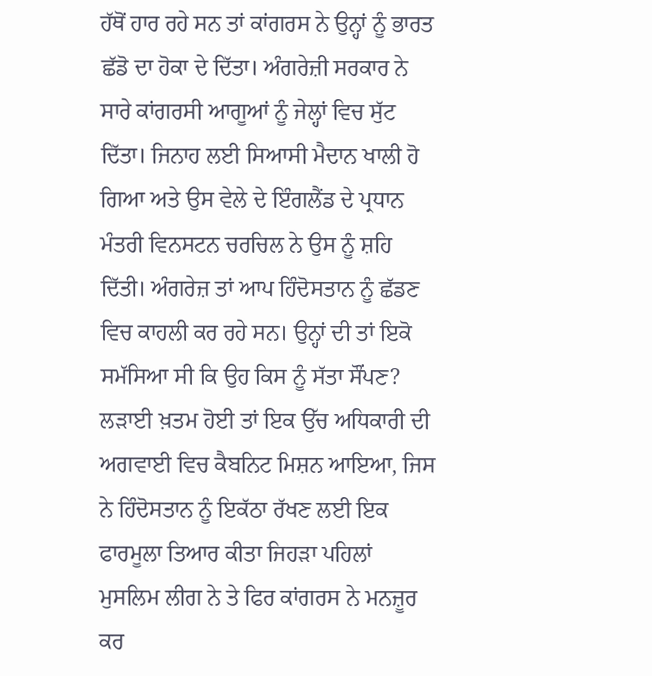ਹੱਥੋਂ ਹਾਰ ਰਹੇ ਸਨ ਤਾਂ ਕਾਂਗਰਸ ਨੇ ਉਨ੍ਹਾਂ ਨੂੰ ਭਾਰਤ ਛੱਡੋ ਦਾ ਹੋਕਾ ਦੇ ਦਿੱਤਾ। ਅੰਗਰੇਜ਼ੀ ਸਰਕਾਰ ਨੇ ਸਾਰੇ ਕਾਂਗਰਸੀ ਆਗੂਆਂ ਨੂੰ ਜੇਲ੍ਹਾਂ ਵਿਚ ਸੁੱਟ ਦਿੱਤਾ। ਜਿਨਾਹ ਲਈ ਸਿਆਸੀ ਮੈਦਾਨ ਖਾਲੀ ਹੋ ਗਿਆ ਅਤੇ ਉਸ ਵੇਲੇ ਦੇ ਇੰਗਲੈਂਡ ਦੇ ਪ੍ਰਧਾਨ ਮੰਤਰੀ ਵਿਨਸਟਨ ਚਰਚਿਲ ਨੇ ਉਸ ਨੂੰ ਸ਼ਹਿ ਦਿੱਤੀ। ਅੰਗਰੇਜ਼ ਤਾਂ ਆਪ ਹਿੰਦੋਸਤਾਨ ਨੂੰ ਛੱਡਣ ਵਿਚ ਕਾਹਲੀ ਕਰ ਰਹੇ ਸਨ। ਉਨ੍ਹਾਂ ਦੀ ਤਾਂ ਇਕੋ ਸਮੱਸਿਆ ਸੀ ਕਿ ਉਹ ਕਿਸ ਨੂੰ ਸੱਤਾ ਸੌਂਪਣ?
ਲੜਾਈ ਖ਼ਤਮ ਹੋਈ ਤਾਂ ਇਕ ਉੱਚ ਅਧਿਕਾਰੀ ਦੀ ਅਗਵਾਈ ਵਿਚ ਕੈਬਨਿਟ ਮਿਸ਼ਨ ਆਇਆ, ਜਿਸ ਨੇ ਹਿੰਦੋਸਤਾਨ ਨੂੰ ਇਕੱਠਾ ਰੱਖਣ ਲਈ ਇਕ ਫਾਰਮੂਲਾ ਤਿਆਰ ਕੀਤਾ ਜਿਹੜਾ ਪਹਿਲਾਂ ਮੁਸਲਿਮ ਲੀਗ ਨੇ ਤੇ ਫਿਰ ਕਾਂਗਰਸ ਨੇ ਮਨਜ਼ੂਰ ਕਰ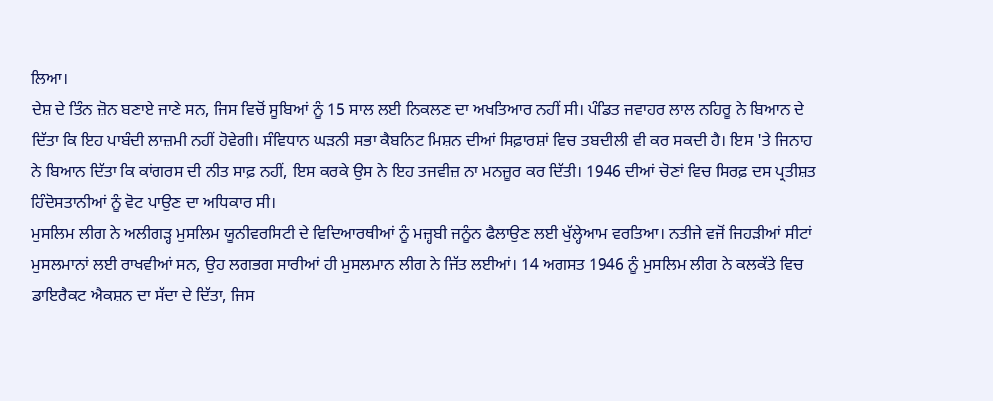ਲਿਆ।
ਦੇਸ਼ ਦੇ ਤਿੰਨ ਜ਼ੋਨ ਬਣਾਏ ਜਾਣੇ ਸਨ, ਜਿਸ ਵਿਚੋਂ ਸੂਬਿਆਂ ਨੂੰ 15 ਸਾਲ ਲਈ ਨਿਕਲਣ ਦਾ ਅਖਤਿਆਰ ਨਹੀਂ ਸੀ। ਪੰਡਿਤ ਜਵਾਹਰ ਲਾਲ ਨਹਿਰੂ ਨੇ ਬਿਆਨ ਦੇ ਦਿੱਤਾ ਕਿ ਇਹ ਪਾਬੰਦੀ ਲਾਜ਼ਮੀ ਨਹੀਂ ਹੋਵੇਗੀ। ਸੰਵਿਧਾਨ ਘੜਨੀ ਸਭਾ ਕੈਬਨਿਟ ਮਿਸ਼ਨ ਦੀਆਂ ਸਿਫ਼ਾਰਸ਼ਾਂ ਵਿਚ ਤਬਦੀਲੀ ਵੀ ਕਰ ਸਕਦੀ ਹੈ। ਇਸ 'ਤੇ ਜਿਨਾਹ ਨੇ ਬਿਆਨ ਦਿੱਤਾ ਕਿ ਕਾਂਗਰਸ ਦੀ ਨੀਤ ਸਾਫ਼ ਨਹੀਂ, ਇਸ ਕਰਕੇ ਉਸ ਨੇ ਇਹ ਤਜਵੀਜ਼ ਨਾ ਮਨਜ਼ੂਰ ਕਰ ਦਿੱਤੀ। 1946 ਦੀਆਂ ਚੋਣਾਂ ਵਿਚ ਸਿਰਫ਼ ਦਸ ਪ੍ਰਤੀਸ਼ਤ ਹਿੰਦੋਸਤਾਨੀਆਂ ਨੂੰ ਵੋਟ ਪਾਉਣ ਦਾ ਅਧਿਕਾਰ ਸੀ।
ਮੁਸਲਿਮ ਲੀਗ ਨੇ ਅਲੀਗੜ੍ਹ ਮੁਸਲਿਮ ਯੂਨੀਵਰਸਿਟੀ ਦੇ ਵਿਦਿਆਰਥੀਆਂ ਨੂੰ ਮਜ਼੍ਹਬੀ ਜਨੂੰਨ ਫੈਲਾਉਣ ਲਈ ਖੁੱਲ੍ਹੇਆਮ ਵਰਤਿਆ। ਨਤੀਜੇ ਵਜੋਂ ਜਿਹੜੀਆਂ ਸੀਟਾਂ ਮੁਸਲਮਾਨਾਂ ਲਈ ਰਾਖਵੀਆਂ ਸਨ, ਉਹ ਲਗਭਗ ਸਾਰੀਆਂ ਹੀ ਮੁਸਲਮਾਨ ਲੀਗ ਨੇ ਜਿੱਤ ਲਈਆਂ। 14 ਅਗਸਤ 1946 ਨੂੰ ਮੁਸਲਿਮ ਲੀਗ ਨੇ ਕਲਕੱਤੇ ਵਿਚ ਡਾਇਰੈਕਟ ਐਕਸ਼ਨ ਦਾ ਸੱਦਾ ਦੇ ਦਿੱਤਾ, ਜਿਸ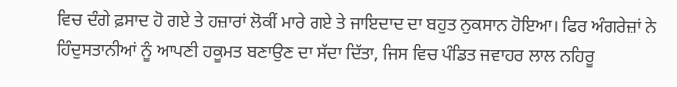ਵਿਚ ਦੰਗੇ ਫ਼ਸਾਦ ਹੋ ਗਏ ਤੇ ਹਜ਼ਾਰਾਂ ਲੋਕੀਂ ਮਾਰੇ ਗਏ ਤੇ ਜਾਇਦਾਦ ਦਾ ਬਹੁਤ ਨੁਕਸਾਨ ਹੋਇਆ। ਫਿਰ ਅੰਗਰੇਜ਼ਾਂ ਨੇ ਹਿੰਦੁਸਤਾਨੀਆਂ ਨੂੰ ਆਪਣੀ ਹਕੂਮਤ ਬਣਾਉਣ ਦਾ ਸੱਦਾ ਦਿੱਤਾ, ਜਿਸ ਵਿਚ ਪੰਡਿਤ ਜਵਾਹਰ ਲਾਲ ਨਹਿਰੂ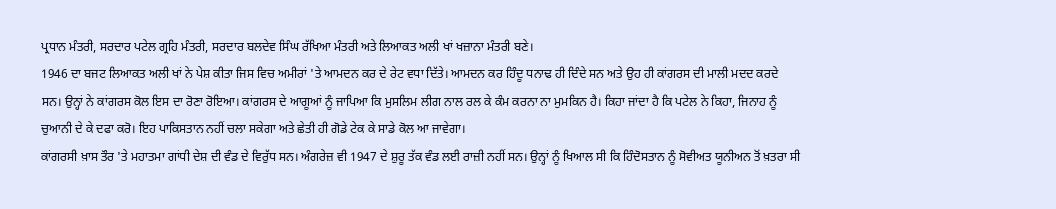ਪ੍ਰਧਾਨ ਮੰਤਰੀ, ਸਰਦਾਰ ਪਟੇਲ ਗ੍ਰਹਿ ਮੰਤਰੀ, ਸਰਦਾਰ ਬਲਦੇਵ ਸਿੰਘ ਰੱਖਿਆ ਮੰਤਰੀ ਅਤੇ ਲਿਆਕਤ ਅਲੀ ਖਾਂ ਖਜ਼ਾਨਾ ਮੰਤਰੀ ਬਣੇ।
1946 ਦਾ ਬਜਟ ਲਿਆਕਤ ਅਲੀ ਖਾਂ ਨੇ ਪੇਸ਼ ਕੀਤਾ ਜਿਸ ਵਿਚ ਅਮੀਰਾਂ 'ਤੇ ਆਮਦਨ ਕਰ ਦੇ ਰੇਟ ਵਧਾ ਦਿੱਤੇ। ਆਮਦਨ ਕਰ ਹਿੰਦੂ ਧਨਾਢ ਹੀ ਦਿੰਦੇ ਸਨ ਅਤੇ ਉਹ ਹੀ ਕਾਂਗਰਸ ਦੀ ਮਾਲੀ ਮਦਦ ਕਰਦੇ ਸਨ। ਉਨ੍ਹਾਂ ਨੇ ਕਾਂਗਰਸ ਕੋਲ ਇਸ ਦਾ ਰੋਣਾ ਰੋਇਆ। ਕਾਂਗਰਸ ਦੇ ਆਗੂਆਂ ਨੂੰ ਜਾਪਿਆ ਕਿ ਮੁਸਲਿਮ ਲੀਗ ਨਾਲ ਰਲ ਕੇ ਕੰਮ ਕਰਨਾ ਨਾ ਮੁਮਕਿਨ ਹੈ। ਕਿਹਾ ਜਾਂਦਾ ਹੈ ਕਿ ਪਟੇਲ ਨੇ ਕਿਹਾ, ਜਿਨਾਹ ਨੂੰ ਚੁਆਨੀ ਦੇ ਕੇ ਦਫਾ ਕਰੋ। ਇਹ ਪਾਕਿਸਤਾਨ ਨਹੀਂ ਚਲਾ ਸਕੇਗਾ ਅਤੇ ਛੇਤੀ ਹੀ ਗੋਡੇ ਟੇਕ ਕੇ ਸਾਡੇ ਕੋਲ ਆ ਜਾਵੇਗਾ।
ਕਾਂਗਰਸੀ ਖ਼ਾਸ ਤੌਰ 'ਤੇ ਮਹਾਤਮਾ ਗਾਂਧੀ ਦੇਸ਼ ਦੀ ਵੰਡ ਦੇ ਵਿਰੁੱਧ ਸਨ। ਅੰਗਰੇਜ਼ ਵੀ 1947 ਦੇ ਸ਼ੁਰੂ ਤੱਕ ਵੰਡ ਲਈ ਰਾਜ਼ੀ ਨਹੀਂ ਸਨ। ਉਨ੍ਹਾਂ ਨੂੰ ਖਿਆਲ ਸੀ ਕਿ ਹਿੰਦੋਸਤਾਨ ਨੂੰ ਸੋਵੀਅਤ ਯੂਨੀਅਨ ਤੋਂ ਖ਼ਤਰਾ ਸੀ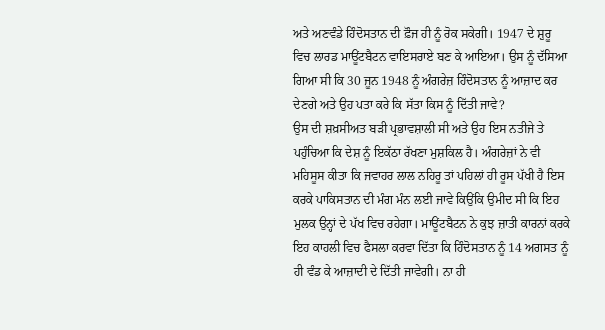ਅਤੇ ਅਣਵੰਡੇ ਹਿੰਦੋਸਤਾਨ ਦੀ ਫ਼ੌਜ ਹੀ ਨੂੰ ਰੋਕ ਸਕੇਗੀ। 1947 ਦੇ ਸ਼ੁਰੂ ਵਿਚ ਲਾਰਡ ਮਾਊਂਟਬੈਟਨ ਵਾਇਸਰਾਏ ਬਣ ਕੇ ਆਇਆ। ਉਸ ਨੂੰ ਦੱਸਿਆ ਗਿਆ ਸੀ ਕਿ 30 ਜੂਨ 1948 ਨੂੰ ਅੰਗਰੇਜ਼ ਹਿੰਦੋਸਤਾਨ ਨੂੰ ਆਜ਼ਾਦ ਕਰ ਦੇਣਗੇ ਅਤੇ ਉਹ ਪਤਾ ਕਰੇ ਕਿ ਸੱਤਾ ਕਿਸ ਨੂੰ ਦਿੱਤੀ ਜਾਵੇ?
ਉਸ ਦੀ ਸ਼ਖ਼ਸੀਅਤ ਬੜੀ ਪ੍ਰਭਾਵਸ਼ਾਲੀ ਸੀ ਅਤੇ ਉਹ ਇਸ ਨਤੀਜੇ ਤੇ ਪਹੁੰਚਿਆ ਕਿ ਦੇਸ਼ ਨੂੰ ਇਕੱਠਾ ਰੱਖਣਾ ਮੁਸ਼ਕਿਲ ਹੈ। ਅੰਗਰੇਜ਼ਾਂ ਨੇ ਵੀ ਮਹਿਸੂਸ ਕੀਤਾ ਕਿ ਜਵਾਹਰ ਲਾਲ ਨਹਿਰੂ ਤਾਂ ਪਹਿਲਾਂ ਹੀ ਰੂਸ ਪੱਖੀ ਹੈ ਇਸ ਕਰਕੇ ਪਾਕਿਸਤਾਨ ਦੀ ਮੰਗ ਮੰਨ ਲਈ ਜਾਵੇ ਕਿਉਂਕਿ ਉਮੀਦ ਸੀ ਕਿ ਇਹ ਮੁਲਕ ਉਨ੍ਹਾਂ ਦੇ ਪੱਖ ਵਿਚ ਰਹੇਗਾ। ਮਾਊਂਟਬੈਟਨ ਨੇ ਕੁਝ ਜ਼ਾਤੀ ਕਾਰਨਾਂ ਕਰਕੇ ਇਹ ਕਾਹਲੀ ਵਿਚ ਫੈਸਲਾ ਕਰਵਾ ਦਿੱਤਾ ਕਿ ਹਿੰਦੋਸਤਾਨ ਨੂੰ 14 ਅਗਸਤ ਨੂੰ ਹੀ ਵੰਡ ਕੇ ਆਜ਼ਾਦੀ ਦੇ ਦਿੱਤੀ ਜਾਵੇਗੀ। ਨਾ ਹੀ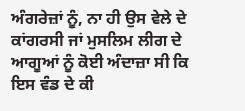ਅੰਗਰੇਜ਼ਾਂ ਨੂੰ, ਨਾ ਹੀ ਉਸ ਵੇਲੇ ਦੇ ਕਾਂਗਰਸੀ ਜਾਂ ਮੁਸਲਿਮ ਲੀਗ ਦੇ ਆਗੂਆਂ ਨੂੰ ਕੋਈ ਅੰਦਾਜ਼ਾ ਸੀ ਕਿ ਇਸ ਵੰਡ ਦੇ ਕੀ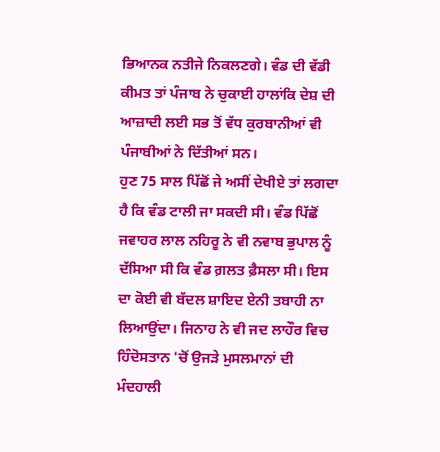ਭਿਆਨਕ ਨਤੀਜੇ ਨਿਕਲਣਗੇ। ਵੰਡ ਦੀ ਵੱਡੀ ਕੀਮਤ ਤਾਂ ਪੰਜਾਬ ਨੇ ਚੁਕਾਈ ਹਾਲਾਂਕਿ ਦੇਸ਼ ਦੀ ਆਜ਼ਾਦੀ ਲਈ ਸਭ ਤੋਂ ਵੱਧ ਕੁਰਬਾਨੀਆਂ ਵੀ ਪੰਜਾਬੀਆਂ ਨੇ ਦਿੱਤੀਆਂ ਸਨ।
ਹੁਣ 75 ਸਾਲ ਪਿੱਛੋਂ ਜੇ ਅਸੀਂ ਦੇਖੀਏ ਤਾਂ ਲਗਦਾ ਹੈ ਕਿ ਵੰਡ ਟਾਲੀ ਜਾ ਸਕਦੀ ਸੀ। ਵੰਡ ਪਿੱਛੋਂ ਜਵਾਹਰ ਲਾਲ ਨਹਿਰੂ ਨੇ ਵੀ ਨਵਾਬ ਭੁਪਾਲ ਨੂੰ ਦੱਸਿਆ ਸੀ ਕਿ ਵੰਡ ਗ਼ਲਤ ਫ਼ੈਸਲਾ ਸੀ। ਇਸ ਦਾ ਕੋਈ ਵੀ ਬੱਦਲ ਸ਼ਾਇਦ ਏਨੀ ਤਬਾਹੀ ਨਾ ਲਿਆਉਂਦਾ। ਜਿਨਾਹ ਨੇ ਵੀ ਜਦ ਲਾਹੌਰ ਵਿਚ ਹਿੰਦੋਸਤਾਨ 'ਚੋਂ ਉਜੜੇ ਮੁਸਲਮਾਨਾਂ ਦੀ ਮੰਦਹਾਲੀ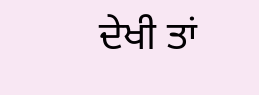ਦੇਖੀ ਤਾਂ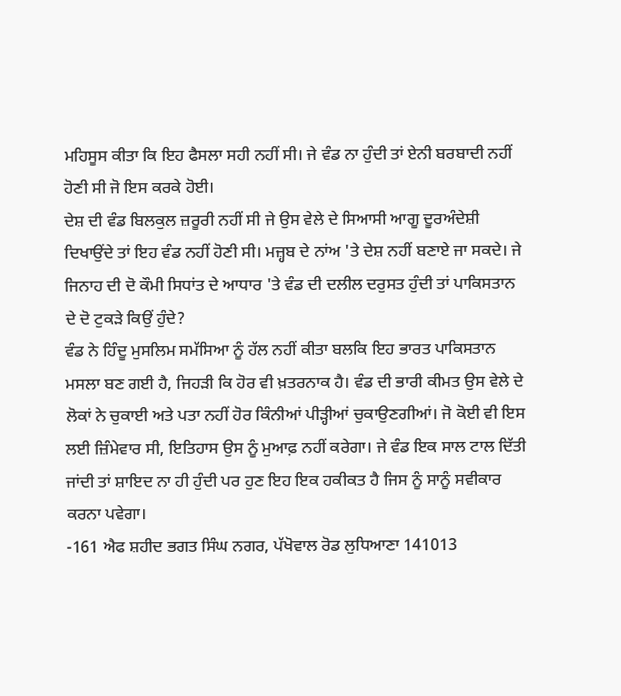ਮਹਿਸੂਸ ਕੀਤਾ ਕਿ ਇਹ ਫੈਸਲਾ ਸਹੀ ਨਹੀਂ ਸੀ। ਜੇ ਵੰਡ ਨਾ ਹੁੰਦੀ ਤਾਂ ਏਨੀ ਬਰਬਾਦੀ ਨਹੀਂ ਹੋਣੀ ਸੀ ਜੋ ਇਸ ਕਰਕੇ ਹੋਈ।
ਦੇਸ਼ ਦੀ ਵੰਡ ਬਿਲਕੁਲ ਜ਼ਰੂਰੀ ਨਹੀਂ ਸੀ ਜੇ ਉਸ ਵੇਲੇ ਦੇ ਸਿਆਸੀ ਆਗੂ ਦੂਰਅੰਦੇਸ਼ੀ ਦਿਖਾਉਂਦੇ ਤਾਂ ਇਹ ਵੰਡ ਨਹੀਂ ਹੋਣੀ ਸੀ। ਮਜ਼੍ਹਬ ਦੇ ਨਾਂਅ 'ਤੇ ਦੇਸ਼ ਨਹੀਂ ਬਣਾਏ ਜਾ ਸਕਦੇ। ਜੇ ਜਿਨਾਹ ਦੀ ਦੋ ਕੌਮੀ ਸਿਧਾਂਤ ਦੇ ਆਧਾਰ 'ਤੇ ਵੰਡ ਦੀ ਦਲੀਲ ਦਰੁਸਤ ਹੁੰਦੀ ਤਾਂ ਪਾਕਿਸਤਾਨ ਦੇ ਦੋ ਟੁਕੜੇ ਕਿਉਂ ਹੁੰਦੇ?
ਵੰਡ ਨੇ ਹਿੰਦੂ ਮੁਸਲਿਮ ਸਮੱਸਿਆ ਨੂੰ ਹੱਲ ਨਹੀਂ ਕੀਤਾ ਬਲਕਿ ਇਹ ਭਾਰਤ ਪਾਕਿਸਤਾਨ ਮਸਲਾ ਬਣ ਗਈ ਹੈ, ਜਿਹੜੀ ਕਿ ਹੋਰ ਵੀ ਖ਼ਤਰਨਾਕ ਹੈ। ਵੰਡ ਦੀ ਭਾਰੀ ਕੀਮਤ ਉਸ ਵੇਲੇ ਦੇ ਲੋਕਾਂ ਨੇ ਚੁਕਾਈ ਅਤੇ ਪਤਾ ਨਹੀਂ ਹੋਰ ਕਿੰਨੀਆਂ ਪੀੜ੍ਹੀਆਂ ਚੁਕਾਉਣਗੀਆਂ। ਜੋ ਕੋਈ ਵੀ ਇਸ ਲਈ ਜ਼ਿੰਮੇਵਾਰ ਸੀ, ਇਤਿਹਾਸ ਉਸ ਨੂੰ ਮੁਆਫ਼ ਨਹੀਂ ਕਰੇਗਾ। ਜੇ ਵੰਡ ਇਕ ਸਾਲ ਟਾਲ ਦਿੱਤੀ ਜਾਂਦੀ ਤਾਂ ਸ਼ਾਇਦ ਨਾ ਹੀ ਹੁੰਦੀ ਪਰ ਹੁਣ ਇਹ ਇਕ ਹਕੀਕਤ ਹੈ ਜਿਸ ਨੂੰ ਸਾਨੂੰ ਸਵੀਕਾਰ ਕਰਨਾ ਪਵੇਗਾ।
-161 ਐਫ ਸ਼ਹੀਦ ਭਗਤ ਸਿੰਘ ਨਗਰ, ਪੱਖੋਵਾਲ ਰੋਡ ਲੁਧਿਆਣਾ 141013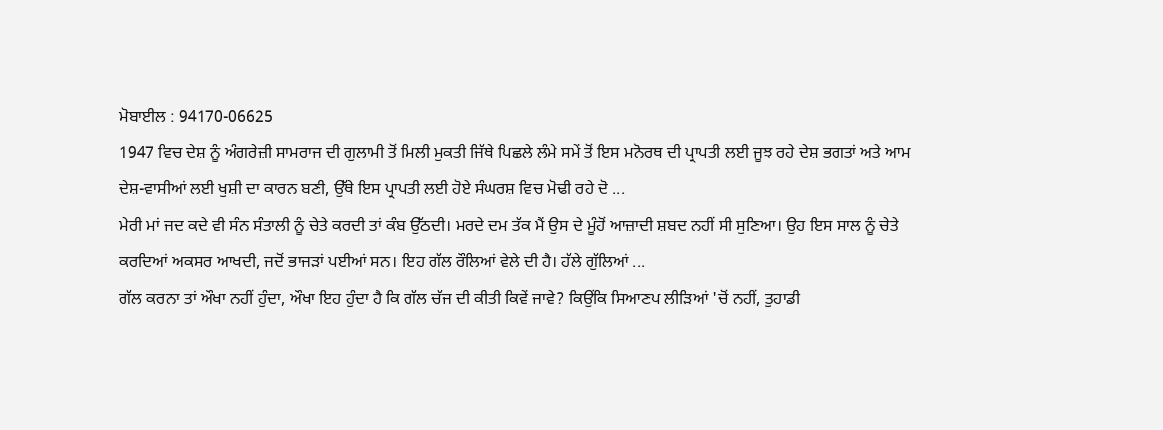ਮੋਬਾਈਲ : 94170-06625
1947 ਵਿਚ ਦੇਸ਼ ਨੂੰ ਅੰਗਰੇਜ਼ੀ ਸਾਮਰਾਜ ਦੀ ਗੁਲਾਮੀ ਤੋਂ ਮਿਲੀ ਮੁਕਤੀ ਜਿੱਥੇ ਪਿਛਲੇ ਲੰਮੇ ਸਮੇਂ ਤੋਂ ਇਸ ਮਨੋਰਥ ਦੀ ਪ੍ਰਾਪਤੀ ਲਈ ਜੂਝ ਰਹੇ ਦੇਸ਼ ਭਗਤਾਂ ਅਤੇ ਆਮ ਦੇਸ਼-ਵਾਸੀਆਂ ਲਈ ਖੁਸ਼ੀ ਦਾ ਕਾਰਨ ਬਣੀ, ਉੱਥੇ ਇਸ ਪ੍ਰਾਪਤੀ ਲਈ ਹੋਏ ਸੰਘਰਸ਼ ਵਿਚ ਮੋਢੀ ਰਹੇ ਦੋ ...
ਮੇਰੀ ਮਾਂ ਜਦ ਕਦੇ ਵੀ ਸੰਨ ਸੰਤਾਲੀ ਨੂੰ ਚੇਤੇ ਕਰਦੀ ਤਾਂ ਕੰਬ ਉੱਠਦੀ। ਮਰਦੇ ਦਮ ਤੱਕ ਮੈਂ ਉਸ ਦੇ ਮੂੰਹੋਂ ਆਜ਼ਾਦੀ ਸ਼ਬਦ ਨਹੀਂ ਸੀ ਸੁਣਿਆ। ਉਹ ਇਸ ਸਾਲ ਨੂੰ ਚੇਤੇ ਕਰਦਿਆਂ ਅਕਸਰ ਆਖਦੀ, ਜਦੋਂ ਭਾਜੜਾਂ ਪਈਆਂ ਸਨ। ਇਹ ਗੱਲ ਰੌਲਿਆਂ ਵੇਲੇ ਦੀ ਹੈ। ਹੱਲੇ ਗੁੱਲਿਆਂ ...
ਗੱਲ ਕਰਨਾ ਤਾਂ ਔਖਾ ਨਹੀਂ ਹੁੰਦਾ, ਔਖਾ ਇਹ ਹੁੰਦਾ ਹੈ ਕਿ ਗੱਲ ਚੱਜ ਦੀ ਕੀਤੀ ਕਿਵੇਂ ਜਾਵੇ? ਕਿਉਂਕਿ ਸਿਆਣਪ ਲੀੜਿਆਂ 'ਚੋਂ ਨਹੀਂ, ਤੁਹਾਡੀ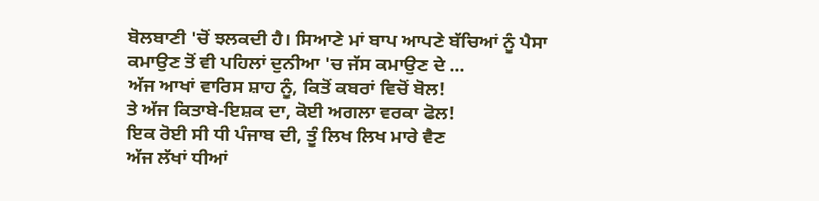ਬੋਲਬਾਣੀ 'ਚੋਂ ਝਲਕਦੀ ਹੈ। ਸਿਆਣੇ ਮਾਂ ਬਾਪ ਆਪਣੇ ਬੱਚਿਆਂ ਨੂੰ ਪੈਸਾ ਕਮਾਉਣ ਤੋਂ ਵੀ ਪਹਿਲਾਂ ਦੁਨੀਆ 'ਚ ਜੱਸ ਕਮਾਉਣ ਦੇ ...
ਅੱਜ ਆਖਾਂ ਵਾਰਿਸ ਸ਼ਾਹ ਨੂੰ, ਕਿਤੋਂ ਕਬਰਾਂ ਵਿਚੋਂ ਬੋਲ!
ਤੇ ਅੱਜ ਕਿਤਾਬੇ-ਇਸ਼ਕ ਦਾ, ਕੋਈ ਅਗਲਾ ਵਰਕਾ ਫੋਲ!
ਇਕ ਰੋਈ ਸੀ ਧੀ ਪੰਜਾਬ ਦੀ, ਤੂੰ ਲਿਖ ਲਿਖ ਮਾਰੇ ਵੈਣ
ਅੱਜ ਲੱਖਾਂ ਧੀਆਂ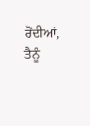ਰੋਂਦੀਆਂ, ਤੈਨੂੰ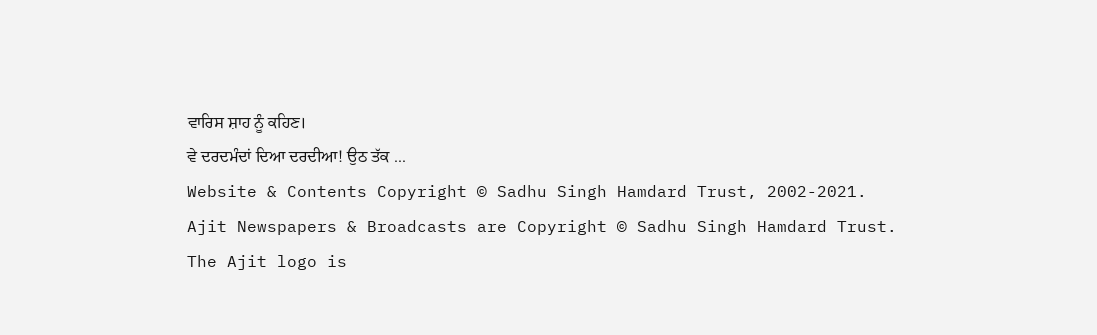ਵਾਰਿਸ ਸ਼ਾਹ ਨੂੰ ਕਹਿਣ।
ਵੇ ਦਰਦਮੰਦਾਂ ਦਿਆ ਦਰਦੀਆ! ਉਠ ਤੱਕ ...
Website & Contents Copyright © Sadhu Singh Hamdard Trust, 2002-2021.
Ajit Newspapers & Broadcasts are Copyright © Sadhu Singh Hamdard Trust.
The Ajit logo is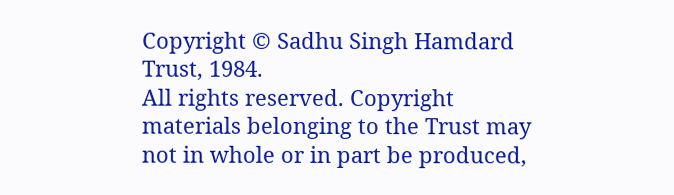Copyright © Sadhu Singh Hamdard Trust, 1984.
All rights reserved. Copyright materials belonging to the Trust may not in whole or in part be produced,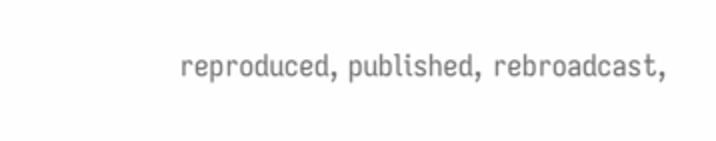reproduced, published, rebroadcast,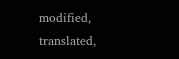modified, translated,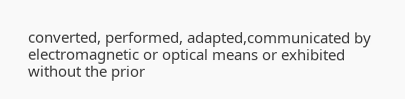converted, performed, adapted,communicated by electromagnetic or optical means or exhibited without the prior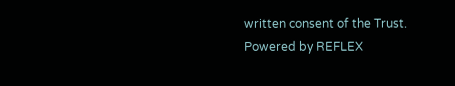written consent of the Trust.
Powered by REFLEX